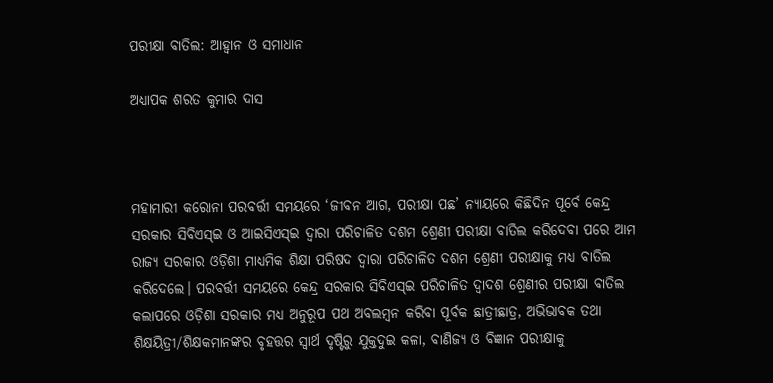ପରୀକ୍ଷା ବାତିଲ: ଆହ୍ବାନ ଓ ସମାଧାନ

ଅଧ୍ୟାପକ ଶରତ କୁମାର ଦାସ



ମହାମାରୀ କରୋନା ପରବର୍ତ୍ତୀ ସମୟରେ ‘ଜୀବନ ଆଗ, ପରୀକ୍ଷା ପଛ’ ନ୍ୟାୟରେ କିଛିଦିନ ପୂର୍ବେ କେନ୍ଦ୍ର ସରକାର ସିବିଏସ୍‌ଇ ଓ ଆଇସିଏସ୍‌ଇ ଦ୍ବାରା ପରିଚାଳିତ ଦଶମ ଶ୍ରେଣୀ ପରୀକ୍ଷା ବାତିଲ କରିଦେବା ପରେ ଆମ ରାଜ୍ୟ ସରକାର ଓଡ଼ିଶା ମାଧ୍ୟମିକ ଶିକ୍ଷା ପରିଷଦ ଦ୍ବାରା ପରିଚାଳିତ ଦଶମ ଶ୍ରେଣୀ ପରୀକ୍ଷାକୁ ମଧ୍ୟ ବାତିଲ କରିଦେଲେ। ପରବର୍ତ୍ତୀ ସମୟରେ କେନ୍ଦ୍ର ସରକାର ସିବିଏସ୍‌ଇ ପରିଚାଳିତ ଦ୍ୱାଦଶ ଶ୍ରେଣୀର ପରୀକ୍ଷା ବାତିଲ କଲାପରେ ଓଡ଼ିଶା ସରକାର ମଧ୍ୟ ଅନୁରୂପ ପଥ ଅବଲମ୍ବନ କରିବା ପୂର୍ବକ ଛାତ୍ରୀଛାତ୍ର, ଅଭିଭାବକ ତଥା ଶିକ୍ଷୟିତ୍ରୀ/ଶିକ୍ଷକମାନଙ୍କର ବୃହତ୍ତର ସ୍ବାର୍ଥ ଦୃଷ୍ଟିରୁ ଯୁକ୍ତଦୁଇ କଳା, ବାଣିଜ୍ୟ ଓ ବିଜ୍ଞାନ ପରୀକ୍ଷାକୁ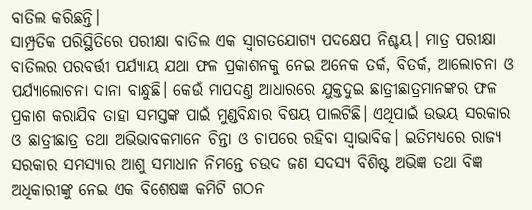ବାତିଲ କରିଛନ୍ତି।
ସାମ୍ପ୍ରତିକ ପରିସ୍ଥିତିରେ ପରୀକ୍ଷା ବାତିଲ ଏକ ସ୍ବାଗତଯୋଗ୍ୟ ପଦକ୍ଷେପ ନିଶ୍ଚୟ। ମାତ୍ର ପରୀକ୍ଷା ବାତିଲର ପରବର୍ତ୍ତୀ ପର୍ଯ୍ୟାୟ ଯଥା ଫଳ ପ୍ରକାଶନକୁ ନେଇ ଅନେକ ତର୍କ, ବିତର୍କ, ଆଲୋଚନା ଓ ପର୍ଯ୍ୟାଲୋଚନା ଦାନା ବାନ୍ଧୁଛି। କେଉଁ ମାପଦଣ୍ତ ଆଧାରରେ ଯୁକ୍ତଦୁଇ ଛାତ୍ରୀଛାତ୍ରମାନଙ୍କର ଫଳ ପ୍ରକାଶ କରାଯିବ ତାହା ସମସ୍ତଙ୍କ ପାଇଁ ମୁଣ୍ଡବିନ୍ଧାର ବିଷୟ ପାଲଟିଛି। ଏଥିପାଇଁ ଉଭୟ ସରକାର ଓ ଛାତ୍ରୀଛାତ୍ର ତଥା ଅଭିଭାବକମାନେ ଚିନ୍ତା ଓ ଚାପରେ ରହିବା ସ୍ବାଭାବିକ। ଇତିମଧ୍ୟରେ ରାଜ୍ୟ ସରକାର ସମସ୍ୟାର ଆଶୁ ସମାଧାନ ନିମନ୍ତେ ଚଉଦ ଜଣ ସଦସ୍ୟ ବିଶିଷ୍ଟ ଅଭିଜ୍ଞ ତଥା ବିଜ୍ଞ ଅଧିକାରୀଙ୍କୁ ନେଇ ଏକ ବିଶେଷଜ୍ଞ କମିଟି ଗଠନ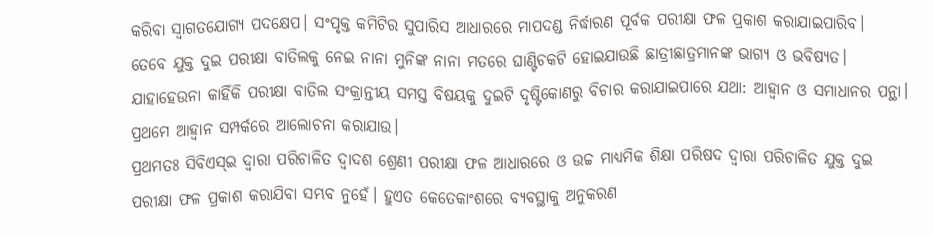କରିବା ସ୍ବାଗତଯୋଗ୍ୟ ପଦକ୍ଷେପ। ସଂପୃକ୍ତ କମିଟିର ସୁପାରିସ ଆଧାରରେ ମାପଦଣ୍ଡ ନିର୍ଦ୍ଧାରଣ ପୂର୍ବକ ପରୀକ୍ଷା ଫଳ ପ୍ରକାଶ କରାଯାଇପାରିବ।
ତେବେ ଯୁକ୍ତ ଦୁଇ ପରୀକ୍ଷା ବାତିଲକୁ ନେଇ ନାନା ମୁନିଙ୍କ ନାନା ମତରେ ଘାଣ୍ଟିଚକଟି ହୋଇଯାଉଛି ଛାତ୍ରୀଛାତ୍ରମାନଙ୍କ ଭାଗ୍ୟ ଓ ଭବିଷ୍ୟତ। ଯାହାହେଉନା କାହିଁକି ପରୀକ୍ଷା ବାତିଲ ସଂକ୍ରାନ୍ତୀୟ ସମସ୍ତ ବିଷୟକୁ ଦୁଇଟି ଦୃଷ୍ଟିକୋଣରୁ ବିଚାର କରାଯାଇପାରେ ଯଥା: ଆହ୍ବାନ ଓ ସମାଧାନର ପନ୍ଥା। ପ୍ରଥମେ ଆହ୍ବାନ ସମ୍ପର୍କରେ ଆଲୋଚନା କରାଯାଉ।
ପ୍ରଥମତଃ ସିବିଏସ୍‌ଇ ଦ୍ବାରା ପରିଚାଳିତ ଦ୍ୱାଦଶ ଶ୍ରେଣୀ ପରୀକ୍ଷା ଫଳ ଆଧାରରେ ଓ ଉଚ୍ଚ ମାଧ୍ୟମିକ ଶିକ୍ଷା ପରିଷଦ ଦ୍ବାରା ପରିଚାଳିତ ଯୁକ୍ତ ଦୁଇ ପରୀକ୍ଷା ଫଳ ପ୍ରକାଶ କରାଯିବା ସମ୍ଭବ ନୁହେଁ। ହୁଏତ କେତେକାଂଶରେ ବ୍ୟବସ୍ଥାକୁ ଅନୁକରଣ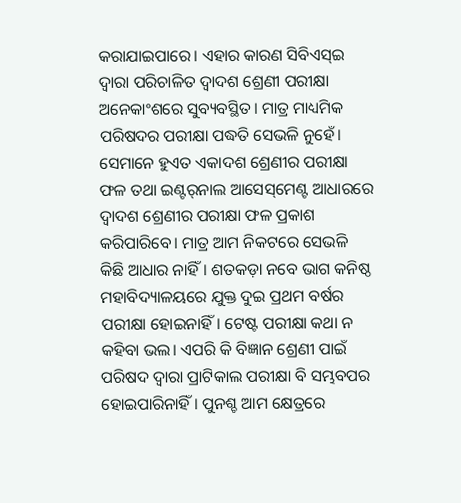କରାଯାଇପାରେ। ଏହାର କାରଣ ସିବିଏସ୍‌ଇ ଦ୍ବାରା ପରିଚାଳିତ ଦ୍ୱାଦଶ ଶ୍ରେଣୀ ପରୀକ୍ଷା ଅନେକାଂଶରେ ସୁବ୍ୟବସ୍ଥିତ। ମାତ୍ର ମାଧ୍ୟମିକ ପରିଷଦର ପରୀକ୍ଷା ପଦ୍ଧତି ସେଭଳି ନୁହେଁ। ସେମାନେ ହୁଏତ ଏକାଦଶ ଶ୍ରେଣୀର ପରୀକ୍ଷା ଫଳ ତଥା ଇଣ୍ଟର୍‌ନାଲ ଆସେସ୍‌ମେଣ୍ଟ ଆଧାରରେ ଦ୍ୱାଦଶ ଶ୍ରେଣୀର ପରୀକ୍ଷା ଫଳ ପ୍ରକାଶ କରିପାରିବେ। ମାତ୍ର ଆମ ନିକଟରେ ସେଭଳି କିଛି ଆଧାର ନାହିଁ। ଶତକଡ଼ା ନବେ ଭାଗ କନିଷ୍ଠ ମହାବିଦ୍ୟାଳୟରେ ଯୁକ୍ତ ଦୁଇ ପ୍ରଥମ ବର୍ଷର ପରୀକ୍ଷା ହୋଇନାହିଁ। ଟେଷ୍ଟ ପରୀକ୍ଷା କଥା ନ କହିବା ଭଲ। ଏପରି କି ବିଜ୍ଞାନ ଶ୍ରେଣୀ ପାଇଁ ପରିଷଦ ଦ୍ବାରା ପ୍ରାଟିକାଲ ପରୀକ୍ଷା ବି ସମ୍ଭବପର ହୋଇପାରିନାହିଁ । ପୁନଶ୍ଚ ଆମ କ୍ଷେତ୍ରରେ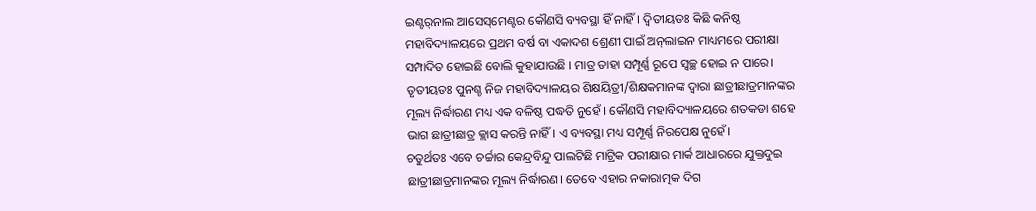ଇଣ୍ଟର୍‌ନାଲ ଆସେସ୍‌ମେଣ୍ଟର କୌଣସି ବ୍ୟବସ୍ଥା ହିଁ ନାହିଁ। ଦ୍ବିତୀୟତଃ କିଛି କନିଷ୍ଠ ମହାବିଦ୍ୟାଳୟରେ ପ୍ରଥମ ବର୍ଷ ବା ଏକାଦଶ ଶ୍ରେଣୀ ପାଇଁ ଅନ୍‌ଲାଇନ ମାଧ୍ୟମରେ ପରୀକ୍ଷା ସମ୍ପାଦିତ ହୋଇଛି ବୋଲି କୁହାଯାଉଛି । ମାତ୍ର ତାହା ସମ୍ପୂର୍ଣ୍ଣ ରୂପେ ସ୍ବଚ୍ଛ ହୋଇ ନ ପାରେ। ତୃତୀୟତଃ ପୁନଶ୍ଚ ନିଜ ମହାବିଦ୍ୟାଳୟର ଶିକ୍ଷୟିତ୍ରୀ/ଶିକ୍ଷକମାନଙ୍କ ଦ୍ବାରା ଛାତ୍ରୀଛାତ୍ରମାନଙ୍କର ମୂଲ୍ୟ ନିର୍ଦ୍ଧାରଣ ମଧ୍ୟ ଏକ ବଳିଷ୍ଠ ପଦ୍ଧତି ନୁହେଁ । କୌଣସି ମହାବିଦ୍ୟାଳୟରେ ଶତକଡା ଶହେ ଭାଗ ଛାତ୍ରୀଛାତ୍ର କ୍ଲାସ କରନ୍ତି ନାହିଁ। ଏ ବ୍ୟବସ୍ଥା ମଧ୍ୟ ସମ୍ପୂର୍ଣ୍ଣ ନିରପେକ୍ଷ ନୁହେଁ।
ଚତୁର୍ଥତଃ ଏବେ ଚର୍ଚ୍ଚାର କେନ୍ଦ୍ରବିନ୍ଦୁ ପାଲଟିଛି ମାଟ୍ରିକ ପରୀକ୍ଷାର ମାର୍କ ଆଧାରରେ ଯୁକ୍ତଦୁଇ ଛାତ୍ରୀଛାତ୍ରମାନଙ୍କର ମୂଲ୍ୟ ନିର୍ଦ୍ଧାରଣ। ତେବେ ଏହାର ନକାରାତ୍ମକ ଦିଗ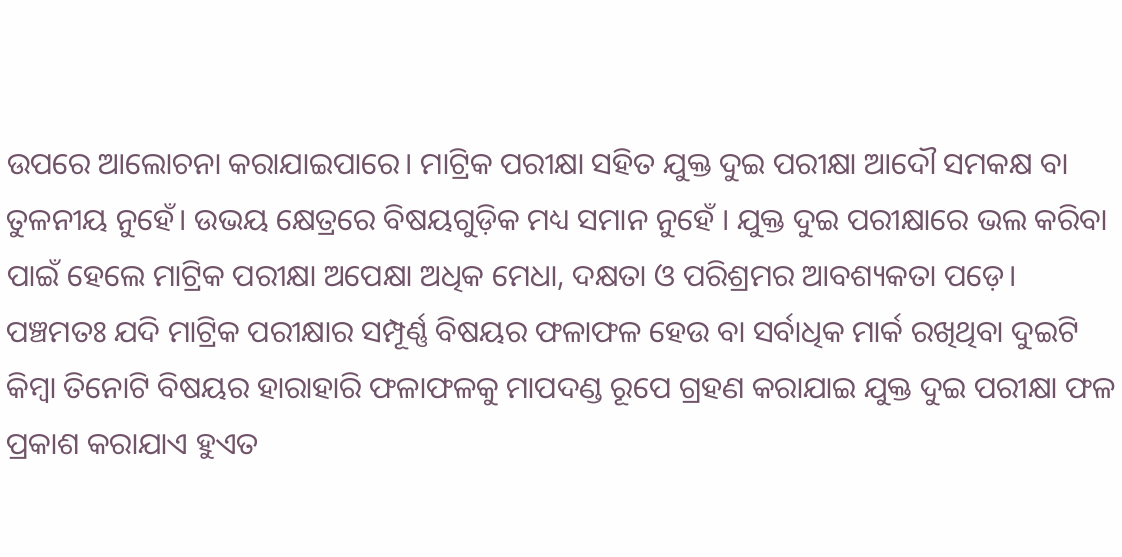ଉପରେ ଆଲୋଚନା କରାଯାଇପାରେ। ମାଟ୍ରିକ ପରୀକ୍ଷା ସହିତ ଯୁକ୍ତ ଦୁଇ ପରୀକ୍ଷା ଆଦୌ ସମକକ୍ଷ ବା ତୁଳନୀୟ ନୁହେଁ। ଉଭୟ କ୍ଷେତ୍ରରେ ବିଷୟଗୁଡ଼ିକ ମଧ୍ୟ ସମାନ ନୁହେଁ । ଯୁକ୍ତ ଦୁଇ ପରୀକ୍ଷାରେ ଭଲ କରିବା ପାଇଁ ହେଲେ ମାଟ୍ରିକ ପରୀକ୍ଷା ଅପେକ୍ଷା ଅଧିକ ମେଧା, ଦକ୍ଷତା ଓ ପରିଶ୍ରମର ଆବଶ୍ୟକତା ପଡ଼େ। ପଞ୍ଚମତଃ ଯଦି ମାଟ୍ରିକ ପରୀକ୍ଷାର ସମ୍ପୂର୍ଣ୍ଣ ବିଷୟର ଫଳାଫଳ ହେଉ ବା ସର୍ବାଧିକ ମାର୍କ ରଖିଥିବା ଦୁଇଟି କିମ୍ବା ତିନୋଟି ବିଷୟର ହାରାହାରି ଫଳାଫଳକୁ ମାପଦଣ୍ଡ ରୂପେ ଗ୍ରହଣ କରାଯାଇ ଯୁକ୍ତ ଦୁଇ ପରୀକ୍ଷା ଫଳ ପ୍ରକାଶ କରାଯାଏ ହୁଏତ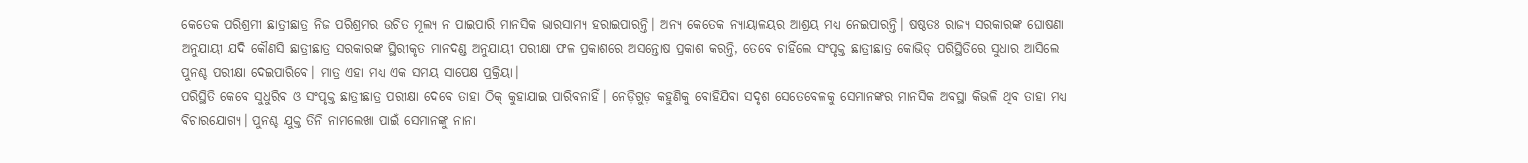କେତେକ ପରିଶ୍ରମୀ ଛାତ୍ରୀଛାତ୍ର ନିଜ ପରିଶ୍ରମର ଉଚିତ ମୂଲ୍ୟ ନ ପାଇପାରି ମାନସିକ ଭାରସାମ୍ୟ ହରାଇପାରନ୍ତି। ଅନ୍ୟ କେତେକ ନ୍ୟାୟାଳୟର ଆଶ୍ରୟ ମଧ୍ୟ ନେଇପାରନ୍ତି। ଷଷ୍ଠତଃ ରାଜ୍ୟ ସରକାରଙ୍କ ଘୋଷଣା ଅନୁଯାୟୀ ଯଦି କୌଣସି ଛାତ୍ରୀଛାତ୍ର ସରକାରଙ୍କ ସ୍ଥିରୀକୃତ ମାନଦଣ୍ଡ ଅନୁଯାୟୀ ପରୀକ୍ଷା ଫଳ ପ୍ରକାଶରେ ଅସନ୍ତୋଷ ପ୍ରକାଶ କରନ୍ତି, ତେବେ ଚାହିଁଲେ ସଂପୃକ୍ତ ଛାତ୍ରୀଛାତ୍ର କୋଭିଡ୍‌ ପରିସ୍ଥିତିରେ ସୁଧାର ଆସିଲେ ପୁନଶ୍ଚ ପରୀକ୍ଷା ଦେଇପାରିବେ। ମାତ୍ର ଏହା ମଧ୍ୟ ଏକ ସମୟ ସାପେକ୍ଷ ପ୍ରକ୍ରିୟା।
ପରିସ୍ଥିତି କେବେ ସୁଧୁରିବ ଓ ସଂପୃକ୍ତ ଛାତ୍ରୀଛାତ୍ର ପରୀକ୍ଷା ଦେବେ ତାହା ଠିକ୍‌ କୁହାଯାଇ ପାରିବନାହିଁ। ନେଡ଼ିଗୁଡ଼ କହୁଣିକୁ ବୋହିଯିବା ସଦୃଶ ସେତେବେଳକୁ ସେମାନଙ୍କର ମାନସିକ ଅବସ୍ଥା କିଭଳି ଥିବ ତାହା ମଧ୍ୟ ବିଚାରଯୋଗ୍ୟ। ପୁନଶ୍ଚ ଯୁକ୍ତ ତିନି ନାମଲେଖା ପାଇଁ ସେମାନଙ୍କୁ ନାନା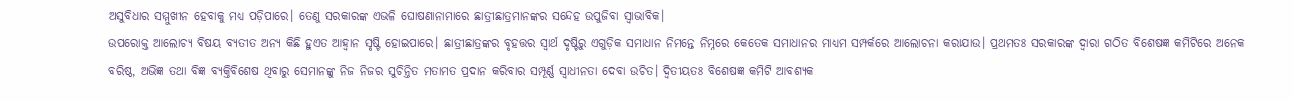ଅସୁବିଧାର ସମ୍ମୁଖୀନ ହେବାକୁ ମଧ୍ୟ ପଡ଼ିପାରେ। ତେଣୁ ସରକାରଙ୍କ ଏଭଳି ଘୋଷଣାନାମାରେ ଛାତ୍ରୀଛାତ୍ରମାନଙ୍କର ସନ୍ଦେହ ଉପୁଜିବା ସ୍ବାଭାବିକ।
ଉପରୋକ୍ତ ଆଲୋଚ୍ୟ ବିଷୟ ବ୍ୟତୀତ ଅନ୍ୟ କିଛି ହୁଏତ ଆହ୍ବାନ ସୃଷ୍ଟି ହୋଇପାରେ। ଛାତ୍ରୀଛାତ୍ରଙ୍କର ବୃହତ୍ତର ସ୍ବାର୍ଥ ଦୃଷ୍ଟିରୁ ଏଗୁଡ଼ିକ ସମାଧାନ ନିମନ୍ତେ ନିମ୍ନରେ କେତେକ ସମାଧାନର ମାଧ୍ୟମ ସମ୍ପର୍କରେ ଆଲୋଚନା କରାଯାଉ। ପ୍ରଥମତଃ ସରକାରଙ୍କ ଦ୍ବାରା ଗଠିତ ବିଶେଷଜ୍ଞ କମିଟିରେ ଅନେକ ବରିଷ୍ଠ, ଅଭିଜ୍ଞ ତଥା ବିଜ୍ଞ ବ୍ୟକ୍ତିବିଶେଷ ଥିବାରୁ ସେମାନଙ୍କୁ ନିଜ ନିଜର ସୁଚିନ୍ତିତ ମତାମତ ପ୍ରଦାନ କରିବାର ସମ୍ପୂର୍ଣ୍ଣ ସ୍ବାଧୀନତା ଦେବା ଉଚିତ। ଦ୍ୱିତୀୟତଃ ବିଶେଷଜ୍ଞ କମିଟି ଆବଶ୍ୟକ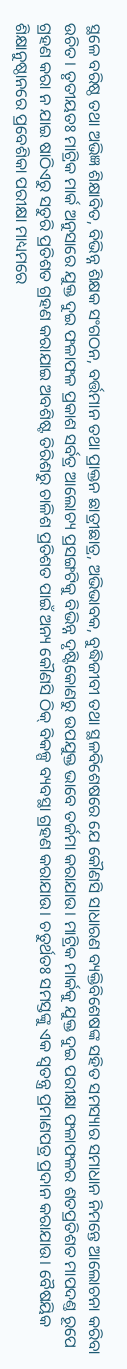ସ୍ଥଳେ ବରିଷ୍ଠ ତଥା ଅଭିଜ୍ଞ ଶିକ୍ଷାବିତ, ବିଭିନ୍ନ ଶିକ୍ଷକ ସଂଗଠନ, ବର୍ତ୍ତମାନ ତଥା ପ୍ରାକ୍ତନ ଛାତ୍ରୀଛାତ୍ର, ଅଭିଭାବକ, ବୁଦ୍ଧିଜୀବୀ ତଥା ସ୍ଥଳବିଶେଷରେ ଯେ କୌଣସି ସାଧାରଣ ବ୍ୟକ୍ତିବିଶେଷଙ୍କ ସହିତ ସମସ୍ୟାର ସମାଧାନ ନିମନ୍ତେ ଆଲୋଚନା କରିବା ଉଚିତ। ତୃତୀୟତଃ ମାଟ୍ରିକ ମାର୍କ ଅନୁସାରେ ଯୁକ୍ତ ଦୁଇ ଫଳାଫଳ ପ୍ରକାଶ ସର୍ବତ୍ର ଆଲୋଚ୍ୟ ପ୍ରସଙ୍ଗଟିକୁ ବିଭିନ୍ନ ଦୃଷ୍ଟିକୋଣରୁ ଉପଯୁକ୍ତ ଭାବେ ତର୍ଜମା କରାଯାଉ। ମାଟ୍ରିକ ମାର୍କକୁ ଯୁକ୍ତ ଦୁଇ ପରୀକ୍ଷା ଫଳାଫଳର ଶତପ୍ରତିଶତ ମାପଦଣ୍ତ ରୂପେ ଗ୍ରହଣ କରା ନ ଯାଇ ଷାଠିଏରୁ ସତୁରି ପ୍ରତିଶତ ଗ୍ରହଣ କରାଯାଇ ଅବଶିଷ୍ଟ ତିରିଶରୁ ଚାଳିଶ ପ୍ରତିଶତ ପାଇଁ ଅନ୍ୟ କୌଣସି ଠିକ୍‌ ବିକଳ୍ପ ବ୍ୟବସ୍ଥା ଗ୍ରହଣ କରାଯାଉ। ଚତୁର୍ଥତଃ ସମସ୍ତଙ୍କୁ ଏକ ସ୍ବତନ୍ତ୍ର ପ୍ରମାଣପତ୍ର ପ୍ରଦାନ କରାଯାଉ। ବୈଷୟିକ ଶିକ୍ଷାନୁଷ୍ଠାନରେ ପ୍ରବେଶିକା ପରୀକ୍ଷା ମାଧ୍ୟମରେ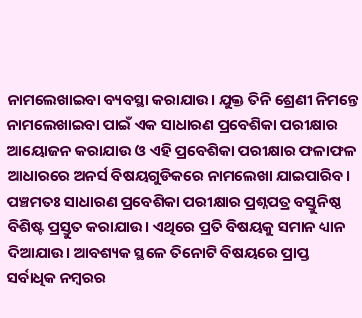ନାମଲେଖାଇବା ବ୍ୟବସ୍ଥା କରାଯାଉ। ଯୁକ୍ତ ତିନି ଶ୍ରେଣୀ ନିମନ୍ତେ ନାମଲେଖାଇବା ପାଇଁ ଏକ ସାଧାରଣ ପ୍ରବେଶିକା ପରୀକ୍ଷାର ଆୟୋଜନ କରାଯାଉ ଓ ଏହି ପ୍ରବେଶିକା ପରୀକ୍ଷାର ଫଳାଫଳ ଆଧାରରେ ଅନର୍ସ ବିଷୟଗୁଡିକରେ ନାମଲେଖା ଯାଇପାରିବ।
ପଞ୍ଚମତଃ ସାଧାରଣ ପ୍ରବେଶିକା ପରୀକ୍ଷାର ପ୍ରଶ୍ନପତ୍ର ବସ୍ତୁନିଷ୍ଠ ବିଶିଷ୍ଟ ପ୍ରସ୍ତୁତ କରାଯାଉ। ଏଥିରେ ପ୍ରତି ବିଷୟକୁ ସମାନ ଧ୍ୟାନ ଦିଆଯାଉ। ଆବଶ୍ୟକ ସ୍ଥଳେ ତିନୋଟି ବିଷୟରେ ପ୍ରାପ୍ତ ସର୍ବାଧିକ ନମ୍ବରର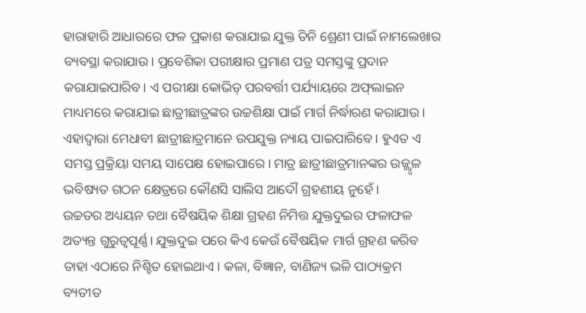ହାରାହାରି ଆଧାରରେ ଫଳ ପ୍ରକାଶ କରାଯାଇ ଯୁକ୍ତ ତିନି ଶ୍ରେଣୀ ପାଇଁ ନାମଲେଖାର ବ୍ୟବସ୍ଥା କରାଯାଉ। ପ୍ରବେଶିକା ପରୀକ୍ଷାର ପ୍ରମାଣ ପତ୍ର ସମସ୍ତଙ୍କୁ ପ୍ରଦାନ କରାଯାଇପାରିବ। ଏ ପରୀକ୍ଷା କୋଭିଡ୍‌ ପରବର୍ତ୍ତୀ ପର୍ଯ୍ୟାୟରେ ଅଫ୍‌ଲାଇନ ମାଧ୍ୟମରେ କରାଯାଇ ଛାତ୍ରୀଛାତ୍ରଙ୍କର ଉଚ୍ଚଶିକ୍ଷା ପାଇଁ ମାର୍ଗ ନିର୍ଦ୍ଧାରଣ କରାଯାଉ। ଏହାଦ୍ବାରା ମେଧାବୀ ଛାତ୍ରୀଛାତ୍ରମାନେ ଉପଯୁକ୍ତ ନ୍ୟାୟ ପାଇପାରିବେ। ହୁଏତ ଏ ସମସ୍ତ ପ୍ରକ୍ରିୟା ସମୟ ସାପେକ୍ଷ ହୋଇପାରେ। ମାତ୍ର ଛାତ୍ରୀଛାତ୍ରମାନଙ୍କର ଉଜ୍ଜ୍ୱ୍ବଳ ଭବିଷ୍ୟତ ଗଠନ କ୍ଷେତ୍ରରେ କୌଣସି ସାଲିସ ଆଦୌ ଗ୍ରହଣୀୟ ନୁହେଁ।
ଉଚ୍ଚତର ଅଧ୍ୟୟନ ତଥା ବୈଷୟିକ ଶିକ୍ଷା ଗ୍ରହଣ ନିମିତ୍ତ ଯୁକ୍ତଦୁଇର ଫଳାଫଳ ଅତ୍ୟନ୍ତ ଗୁରୁତ୍ୱପୂର୍ଣ୍ଣ। ଯୁକ୍ତଦୁଇ ପରେ କିଏ କେଉଁ ବୈଷୟିକ ମାର୍ଗ ଗ୍ରହଣ କରିବ ତାହା ଏଠାରେ ନିଶ୍ଚିତ ହୋଇଥାଏ। କଳା, ବିଜ୍ଞାନ, ବାଣିଜ୍ୟ ଭଳି ପାଠ୍ୟକ୍ରମ ବ୍ୟତୀତ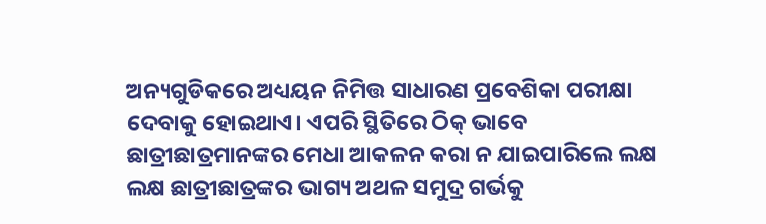ଅନ୍ୟଗୁଡିକରେ ଅଧ୍ୟୟନ ନିମିତ୍ତ ସାଧାରଣ ପ୍ରବେଶିକା ପରୀକ୍ଷା ଦେବାକୁ ହୋଇଥାଏ। ଏପରି ସ୍ଥିତିରେ ଠିକ୍‌ ଭାବେ ଛାତ୍ରୀଛାତ୍ରମାନଙ୍କର ମେଧା ଆକଳନ କରା ନ ଯାଇପାରିଲେ ଲକ୍ଷ ଲକ୍ଷ ଛାତ୍ରୀଛାତ୍ରଙ୍କର ଭାଗ୍ୟ ଅଥଳ ସମୁଦ୍ର ଗର୍ଭକୁ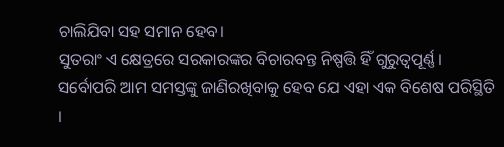ଚାଲିଯିବା ସହ ସମାନ ହେବ।
ସୁତରାଂ ଏ କ୍ଷେତ୍ରରେ ସରକାରଙ୍କର ବିଚାରବନ୍ତ ନିଷ୍ପତ୍ତି ହିଁ ଗୁରୁତ୍ୱପୂର୍ଣ୍ଣ। ସର୍ବୋପରି ଆମ ସମସ୍ତଙ୍କୁ ଜାଣିରଖିବାକୁ ହେବ ଯେ ଏହା ଏକ ବିଶେଷ ପରିସ୍ଥିତି ।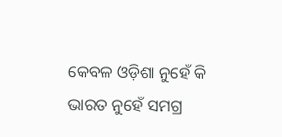କେବଳ ଓଡ଼ିଶା ନୁହେଁ କି ଭାରତ ନୁହେଁ ସମଗ୍ର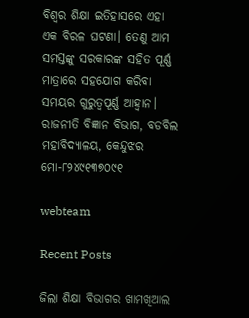ବିଶ୍ବର ଶିକ୍ଷା ଇତିହାସରେ ଏହା ଏକ ବିରଳ ଘଟଣା। ତେଣୁ ଆମ ସମସ୍ତଙ୍କୁ ସରକାରଙ୍କ ସହିତ ପୂର୍ଣ୍ଣ ମାତ୍ରାରେ ସହଯୋଗ କରିବା ସମୟର ଗୁରୁତ୍ୱପୂର୍ଣ୍ଣ ଆହ୍ବାନ।
ରାଜନୀତି ବିଜ୍ଞାନ ବିଭାଗ, ବଡବିଲ ମହାବିଦ୍ୟାଳୟ, କେନ୍ଦୁଝର
ମୋ-୮୨୪୯୧୩୭୦୯୧

webteam

Recent Posts

ଜିଲା ଶିକ୍ଷା ବିଭାଗର ଖାମଖିଆଲ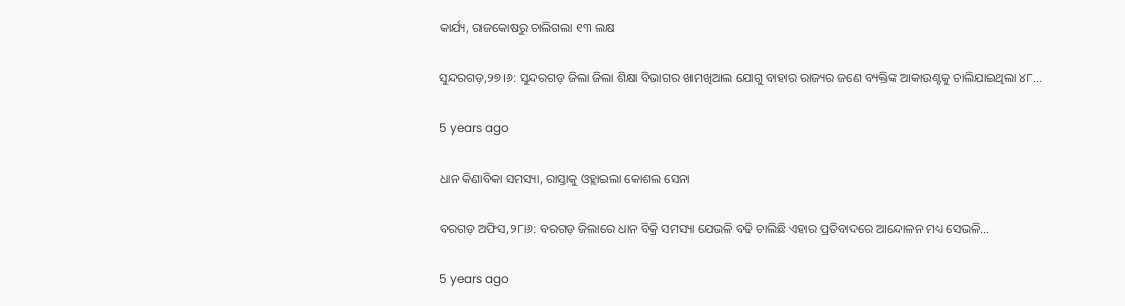କାର୍ଯ୍ୟ, ରାଜକୋଷରୁ ଚାଲିଗଲା ୧୩ ଲକ୍ଷ

ସୁନ୍ଦରଗଡ଼,୨୭।୬: ସୁନ୍ଦରଗଡ଼ ଜିଲା ଜିଲା ଶିକ୍ଷା ବିଭାଗର ଖାମଖିଆଲ ଯୋଗୁ ବାହାର ରାଜ୍ୟର ଜଣେ ବ୍ୟକ୍ତିଙ୍କ ଆକାଉଣ୍ଟକୁ ଚାଲିଯାଇଥିଲା ୪୮…

5 years ago

ଧାନ କିଣାବିକା ସମସ୍ୟା, ରାସ୍ତାକୁ ଓହ୍ଲାଇଲା କୋଶଲ ସେନା

ବରଗଡ଼ ଅଫିସ,୨୮ା୬: ବରଗଡ଼ ଜିଲାରେ ଧାନ ବିକ୍ରି ସମସ୍ୟା ଯେଭଳି ବଢି ଚାଲିଛି ଏହାର ପ୍ରତିବାଦରେ ଆନ୍ଦୋଳନ ମଧ୍ୟ ସେଭଳି…

5 years ago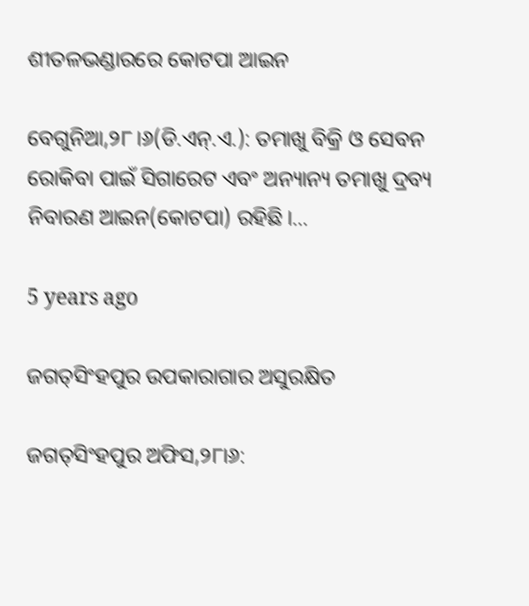ଶୀତଳଭଣ୍ଡାରରେ କୋଟପା ଆଇନ

ବେଗୁନିଆ,୨୮।୬(ଡି.ଏନ୍‌.ଏ.): ତମାଖୁ ବିକ୍ରି ଓ ସେବନ ରୋକିବା ପାଇଁ ସିଗାରେଟ ଏବଂ ଅନ୍ୟାନ୍ୟ ତମାଖୁ ଦ୍ରବ୍ୟ ନିବାରଣ ଆଇନ(କୋଟପା) ରହିଛି।…

5 years ago

ଜଗତ୍‌ସିଂହପୁର ଉପକାରାଗାର ଅସୁରକ୍ଷିତ

ଜଗତ୍‌ସିଂହପୁର ଅଫିସ,୨୮ା୬: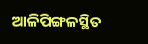ଆଳିପିଙ୍ଗଳସ୍ଥିତ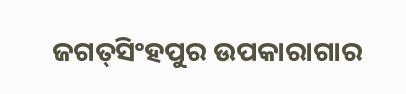ଜଗତ୍‌ସିଂହପୁର ଉପକାରାଗାର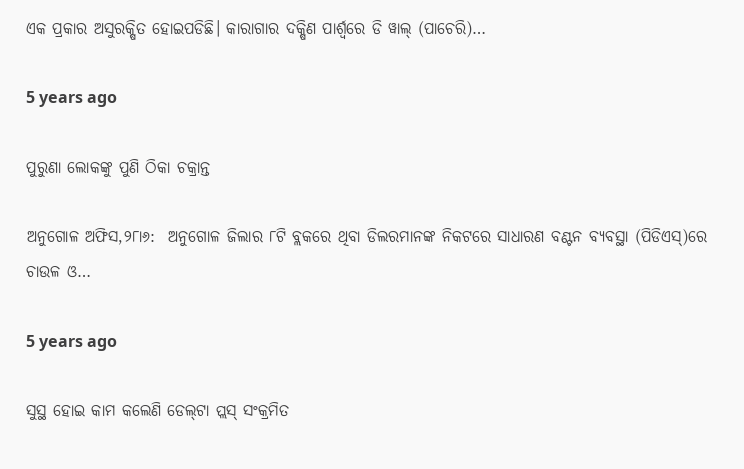ଏକ ପ୍ରକାର ଅସୁରକ୍ଷିତ ହୋଇପଡିଛି। କାରାଗାର ଦକ୍ଷିଣ ପାର୍ଶ୍ୱରେ ଡି ୱାଲ୍‌ (ପାଚେରି)…

5 years ago

ପୁରୁଣା ଲୋକଙ୍କୁ ପୁଣି ଠିକା ଚକ୍ରାନ୍ତ

ଅନୁଗୋଳ ଅଫିସ,୨୮ା୬:  ଅନୁଗୋଳ ଜିଲାର ୮ଟି ବ୍ଲକରେ ଥିବା ଡିଲରମାନଙ୍କ ନିକଟରେ ସାଧାରଣ ବଣ୍ଟନ ବ୍ୟବସ୍ଥା (ପିଡିଏସ୍‌)ରେ ଚାଉଳ ଓ…

5 years ago

ସୁସ୍ଥ ହୋଇ କାମ କଲେଣି ଡେଲ୍‌ଟା ପ୍ଲସ୍‌ ସଂକ୍ରମିତ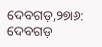ଦେବଗଡ଼,୨୭ା୬: ଦେବଗଡ଼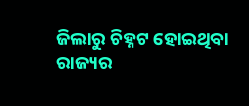ଜିଲାରୁ ଚିହ୍ନଟ ହୋଇଥିବା ରାଜ୍ୟର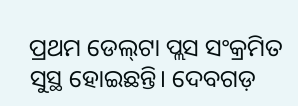ପ୍ରଥମ ଡେଲ୍‌ଟା ପ୍ଲସ ସଂକ୍ରମିତ ସୁସ୍ଥ ହୋଇଛନ୍ତି। ଦେବଗଡ଼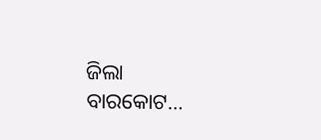ଜିଲା ବାରକୋଟ…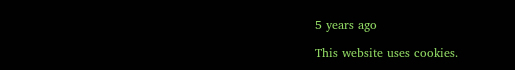5 years ago

This website uses cookies.